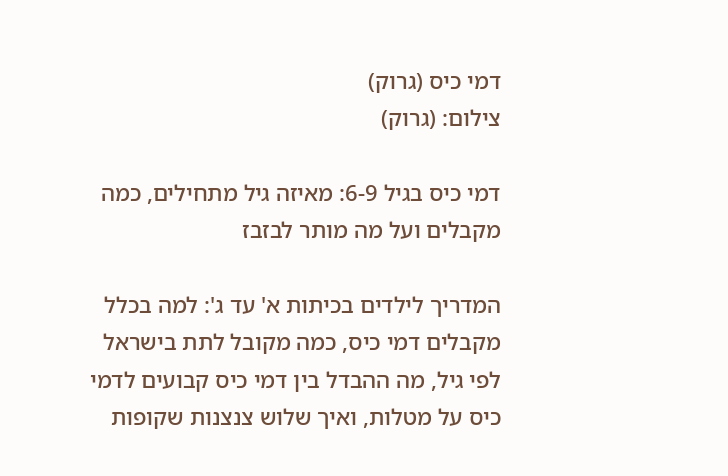דמי כיס (גרוק)
צילום: (גרוק)

דמי כיס בגיל 6-9: מאיזה גיל מתחילים, כמה מקבלים ועל מה מותר לבזבז

המדריך לילדים בכיתות א' עד ג': למה בכלל מקבלים דמי כיס, כמה מקובל לתת בישראל לפי גיל, מה ההבדל בין דמי כיס קבועים לדמי כיס על מטלות, ואיך שלוש צנצנות שקופות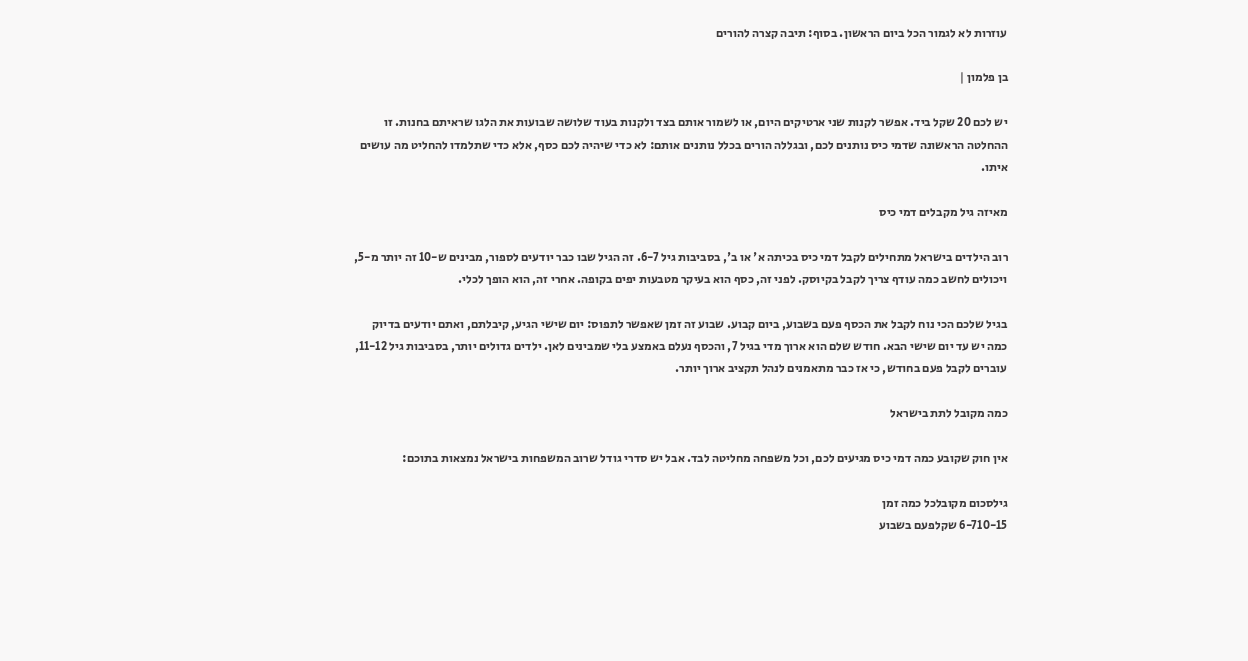עוזרות לא לגמור הכל ביום הראשון. בסוף: תיבה קצרה להורים

בן פלמון |

יש לכם 20 שקל ביד. אפשר לקנות שני ארטיקים היום, או לשמור אותם בצד ולקנות בעוד שלושה שבועות את הלגו שראיתם בחנות. זו ההחלטה הראשונה שדמי כיס נותנים לכם, ובגללה הורים בכלל נותנים אותם: לא כדי שיהיה לכם כסף, אלא כדי שתלמדו להחליט מה עושים איתו.

מאיזה גיל מקבלים דמי כיס

רוב הילדים בישראל מתחילים לקבל דמי כיס בכיתה א' או ב', בסביבות גיל 6-7. זה הגיל שבו כבר יודעים לספור, מבינים ש-10 זה יותר מ-5, ויכולים לחשב כמה עודף צריך לקבל בקיוסק. לפני זה, כסף הוא בעיקר מטבעות יפים בקופה. אחרי זה, הוא הופך לכלי.

בגיל שלכם הכי נוח לקבל את הכסף פעם בשבוע, ביום קבוע. שבוע זה זמן שאפשר לתפוס: יום שישי הגיע, קיבלתם, ואתם יודעים בדיוק כמה יש עד יום שישי הבא. חודש שלם הוא ארוך מדי בגיל 7, והכסף נעלם באמצע בלי שמבינים לאן. ילדים גדולים יותר, בסביבות גיל 11-12, עוברים לקבל פעם בחודש, כי אז כבר מתאמנים לנהל תקציב ארוך יותר.

כמה מקובל לתת בישראל

אין חוק שקובע כמה דמי כיס מגיעים לכם, וכל משפחה מחליטה לבד. אבל יש סדרי גודל שרוב המשפחות בישראל נמצאות בתוכם:

גילסכום מקובלכל כמה זמן
6-710-15 שקלפעם בשבוע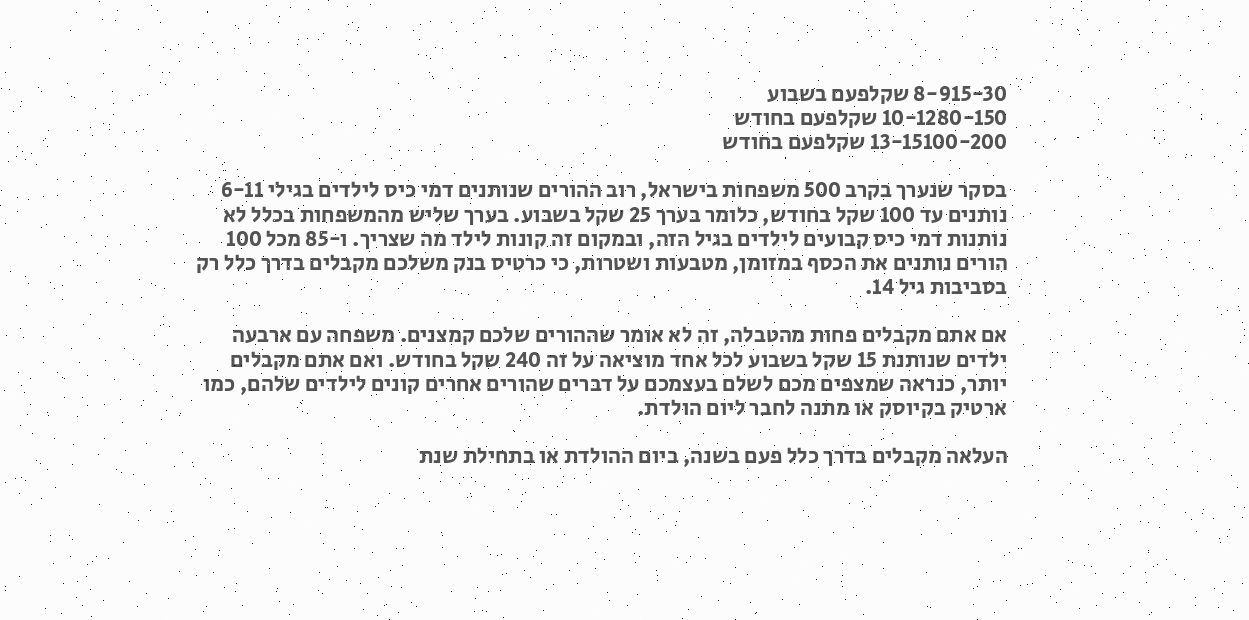8-915-30 שקלפעם בשבוע
10-1280-150 שקלפעם בחודש
13-15100-200 שקלפעם בחודש

בסקר שנערך בקרב 500 משפחות בישראל, רוב ההורים שנותנים דמי כיס לילדים בגילי 6-11 נותנים עד 100 שקל בחודש, כלומר בערך 25 שקל בשבוע. בערך שליש מהמשפחות בכלל לא נותנות דמי כיס קבועים לילדים בגיל הזה, ובמקום זה קונות לילד מה שצריך. ו-85 מכל 100 הורים נותנים את הכסף במזומן, מטבעות ושטרות, כי כרטיס בנק משלכם מקבלים בדרך כלל רק בסביבות גיל 14.

אם אתם מקבלים פחות מהטבלה, זה לא אומר שההורים שלכם קמצנים. משפחה עם ארבעה ילדים שנותנת 15 שקל בשבוע לכל אחד מוציאה על זה 240 שקל בחודש. ואם אתם מקבלים יותר, כנראה שמצפים מכם לשלם בעצמכם על דברים שהורים אחרים קונים לילדים שלהם, כמו ארטיק בקיוסק או מתנה לחבר ליום הולדת.

העלאה מקבלים בדרך כלל פעם בשנה, ביום ההולדת או בתחילת שנת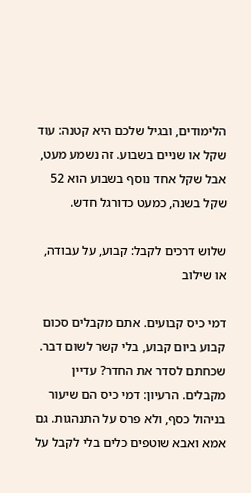הלימודים, ובגיל שלכם היא קטנה: עוד שקל או שניים בשבוע. זה נשמע מעט, אבל שקל אחד נוסף בשבוע הוא 52 שקל בשנה, כמעט כדורגל חדש.

שלוש דרכים לקבל: קבוע, על עבודה, או שילוב

דמי כיס קבועים. אתם מקבלים סכום קבוע ביום קבוע, בלי קשר לשום דבר. שכחתם לסדר את החדר? עדיין מקבלים. הרעיון: דמי כיס הם שיעור בניהול כסף, ולא פרס על התנהגות. גם אמא ואבא שוטפים כלים בלי לקבל על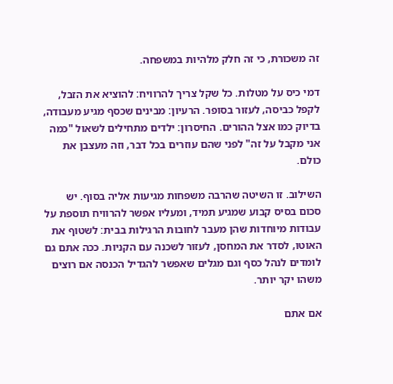זה משכורת, כי זה חלק מלהיות במשפחה.

דמי כיס על מטלות. כל שקל צריך להרוויח: להוציא את הזבל, לקפל כביסה, לעזור בסופר. הרעיון: מבינים שכסף מגיע מעבודה, בדיוק כמו אצל ההורים. החיסרון: ילדים מתחילים לשאול "כמה אני מקבל על זה" לפני שהם עוזרים בכל דבר, וזה מעצבן את כולם.

השילוב. זו השיטה שהרבה משפחות מגיעות אליה בסוף. יש סכום בסיס קבוע שמגיע תמיד, ומעליו אפשר להרוויח תוספת על עבודות מיוחדות שהן מעבר לחובות הרגילות בבית: לשטוף את האוטו, לסדר את המחסן, לעזור לשכנה עם הקניות. ככה אתם גם לומדים לנהל כסף וגם מגלים שאפשר להגדיל הכנסה אם רוצים משהו יקר יותר.

אם אתם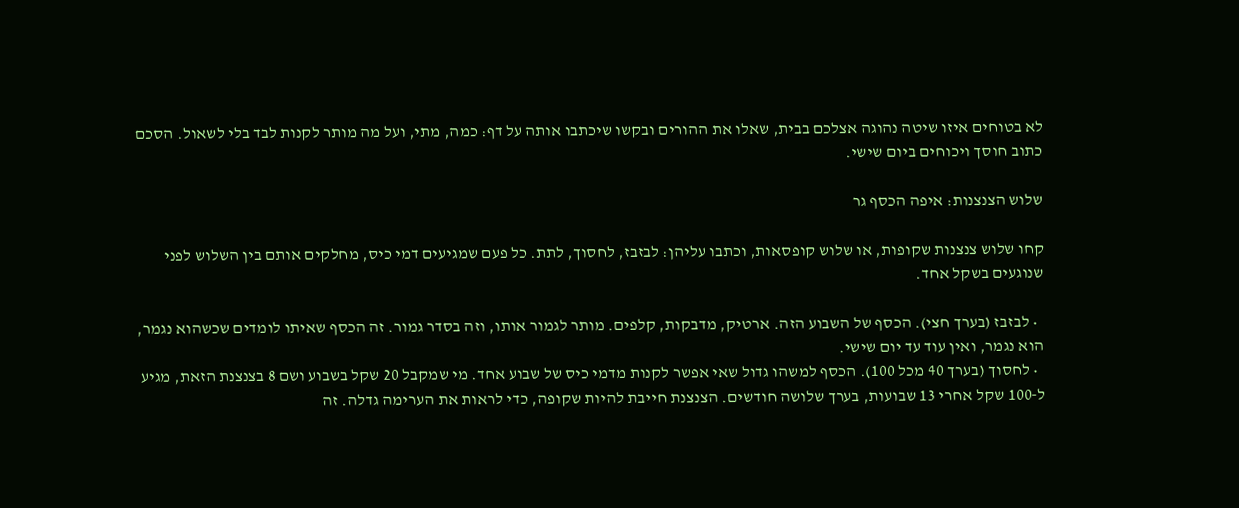לא בטוחים איזו שיטה נהוגה אצלכם בבית, שאלו את ההורים ובקשו שיכתבו אותה על דף: כמה, מתי, ועל מה מותר לקנות לבד בלי לשאול. הסכם כתוב חוסך ויכוחים ביום שישי.

שלוש הצנצנות: איפה הכסף גר

קחו שלוש צנצנות שקופות, או שלוש קופסאות, וכתבו עליהן: לבזבז, לחסוך, לתת. כל פעם שמגיעים דמי כיס, מחלקים אותם בין השלוש לפני שנוגעים בשקל אחד.

  • לבזבז (בערך חצי). הכסף של השבוע הזה. ארטיק, מדבקות, קלפים. מותר לגמור אותו, וזה בסדר גמור. זה הכסף שאיתו לומדים שכשהוא נגמר, הוא נגמר, ואין עוד עד יום שישי.
  • לחסוך (בערך 40 מכל 100). הכסף למשהו גדול שאי אפשר לקנות מדמי כיס של שבוע אחד. מי שמקבל 20 שקל בשבוע ושם 8 בצנצנת הזאת, מגיע ל-100 שקל אחרי 13 שבועות, בערך שלושה חודשים. הצנצנת חייבת להיות שקופה, כדי לראות את הערימה גדלה. זה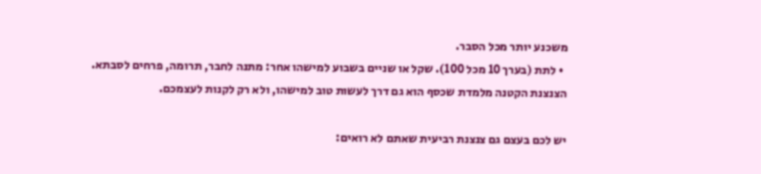משכנע יותר מכל הסבר.
  • לתת (בערך 10 מכל 100). שקל או שניים בשבוע למישהו אחר: מתנה לחבר, תרומה, פרחים לסבתא. הצנצנת הקטנה מלמדת שכסף הוא גם דרך לעשות טוב למישהו, ולא רק לקנות לעצמכם.

יש לכם בעצם גם צנצנת רביעית שאתם לא רואים: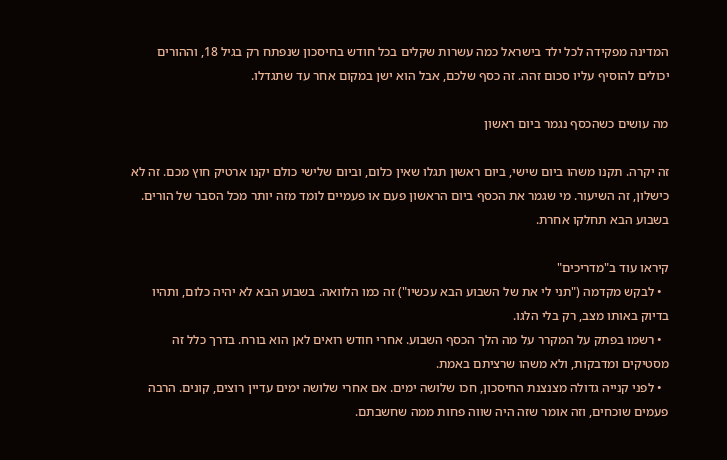המדינה מפקידה לכל ילד בישראל כמה עשרות שקלים בכל חודש בחיסכון שנפתח רק בגיל 18, וההורים יכולים להוסיף עליו סכום זהה. זה כסף שלכם, אבל הוא ישן במקום אחר עד שתגדלו.

מה עושים כשהכסף נגמר ביום ראשון

זה יקרה. תקנו משהו ביום שישי, ביום ראשון תגלו שאין כלום, וביום שלישי כולם יקנו ארטיק חוץ מכם. זה לא כישלון, זה השיעור. מי שגמר את הכסף ביום הראשון פעם או פעמיים לומד מזה יותר מכל הסבר של הורים. בשבוע הבא תחלקו אחרת.

קיראו עוד ב"מדריכים"
  • לבקש מקדמה ("תני לי את של השבוע הבא עכשיו") זה כמו הלוואה. בשבוע הבא לא יהיה כלום, ותהיו בדיוק באותו מצב, רק בלי הלגו.
  • רשמו בפתק על המקרר על מה הלך הכסף השבוע. אחרי חודש רואים לאן הוא בורח. בדרך כלל זה מסטיקים ומדבקות, ולא משהו שרציתם באמת.
  • לפני קנייה גדולה מצנצנת החיסכון, חכו שלושה ימים. אם אחרי שלושה ימים עדיין רוצים, קונים. הרבה פעמים שוכחים, וזה אומר שזה היה שווה פחות ממה שחשבתם.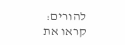להורים: קראו את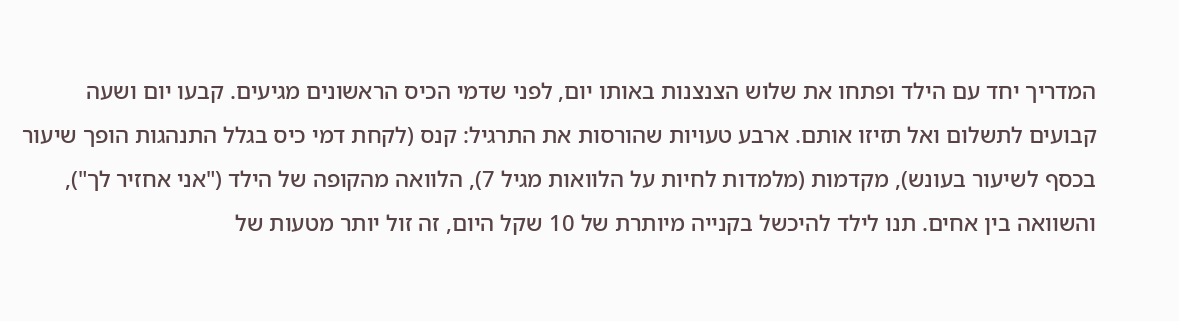המדריך יחד עם הילד ופתחו את שלוש הצנצנות באותו יום, לפני שדמי הכיס הראשונים מגיעים. קבעו יום ושעה קבועים לתשלום ואל תזיזו אותם. ארבע טעויות שהורסות את התרגיל: קנס (לקחת דמי כיס בגלל התנהגות הופך שיעור בכסף לשיעור בעונש), מקדמות (מלמדות לחיות על הלוואות מגיל 7), הלוואה מהקופה של הילד ("אני אחזיר לך"), והשוואה בין אחים. תנו לילד להיכשל בקנייה מיותרת של 10 שקל היום, זה זול יותר מטעות של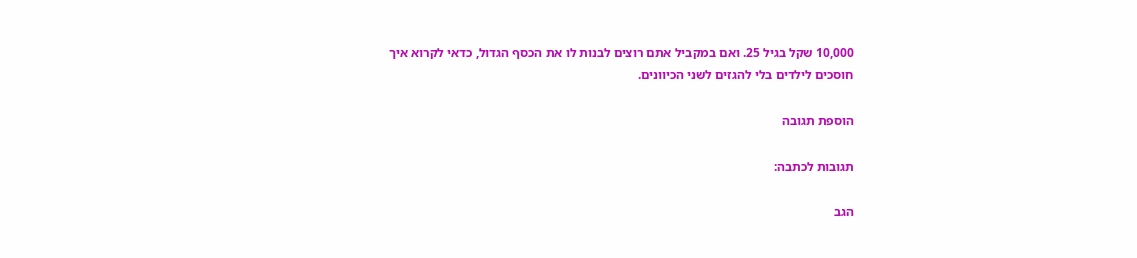10,000 שקל בגיל 25. ואם במקביל אתם רוצים לבנות לו את הכסף הגדול, כדאי לקרוא איך חוסכים לילדים בלי להגזים לשני הכיוונים.

הוספת תגובה

תגובות לכתבה:

הגב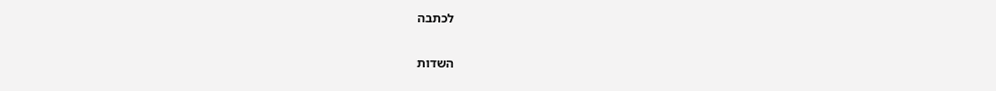לכתבה

השדות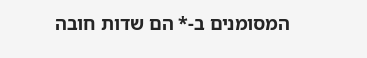המסומנים ב-* הם שדות חובה